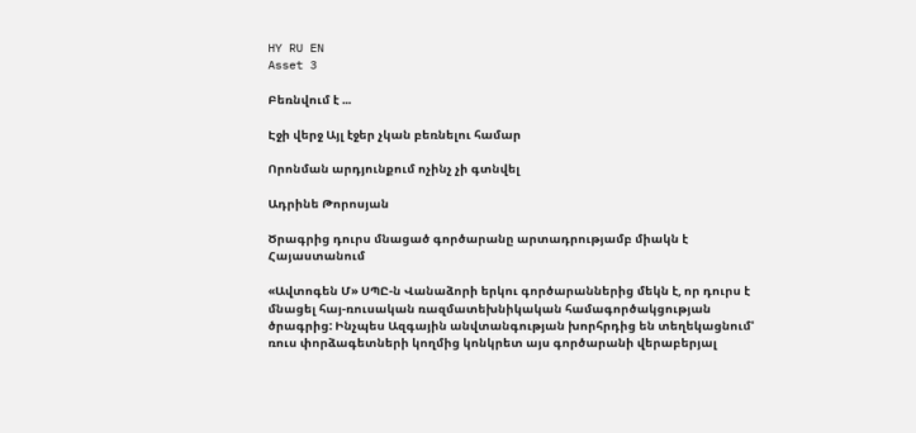HY RU EN
Asset 3

Բեռնվում է ...

Էջի վերջ Այլ էջեր չկան բեռնելու համար

Որոնման արդյունքում ոչինչ չի գտնվել

Ադրինե Թորոսյան

Ծրագրից դուրս մնացած գործարանը արտադրությամբ միակն է Հայաստանում

«Ավտոգեն Մ» ՍՊԸ-ն Վանաձորի երկու գործարաններից մեկն է, որ դուրս է մնացել հայ-ռուսական ռազմատեխնիկական համագործակցության ծրագրից: Ինչպես Ազգային անվտանգության խորհրդից են տեղեկացնում' ռուս փորձագետների կողմից կոնկրետ այս գործարանի վերաբերյալ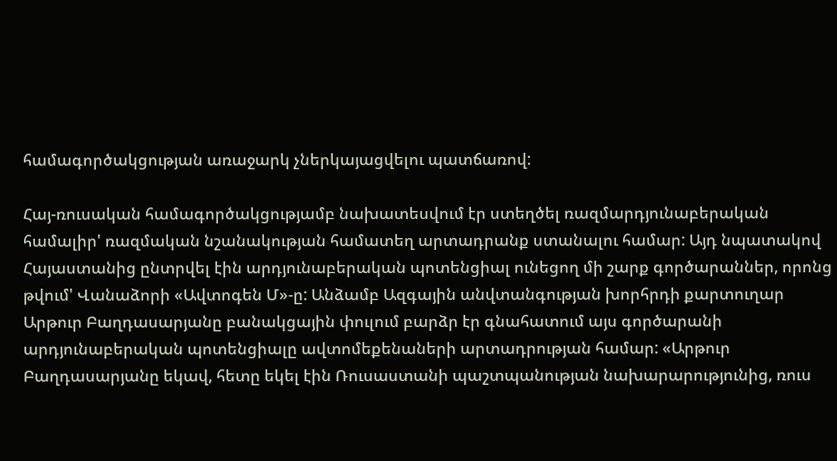համագործակցության առաջարկ չներկայացվելու պատճառով:

Հայ-ռուսական համագործակցությամբ նախատեսվում էր ստեղծել ռազմարդյունաբերական համալիր' ռազմական նշանակության համատեղ արտադրանք ստանալու համար: Այդ նպատակով Հայաստանից ընտրվել էին արդյունաբերական պոտենցիալ ունեցող մի շարք գործարաններ, որոնց թվում' Վանաձորի «Ավտոգեն Մ»-ը: Անձամբ Ազգային անվտանգության խորհրդի քարտուղար Արթուր Բաղդասարյանը բանակցային փուլում բարձր էր գնահատում այս գործարանի արդյունաբերական պոտենցիալը ավտոմեքենաների արտադրության համար: «Արթուր Բաղդասարյանը եկավ, հետը եկել էին Ռուսաստանի պաշտպանության նախարարությունից, ռուս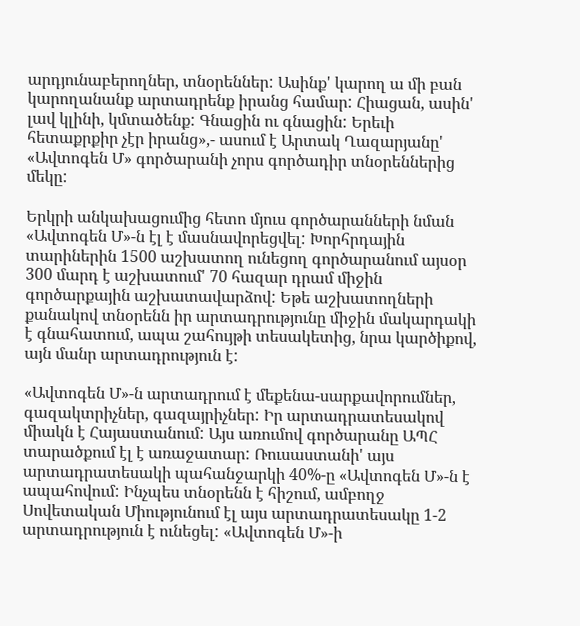արդյունաբերողներ, տնօրեններ: Ասինք' կարող ա մի բան կարողանանք արտադրենք իրանց համար: Հիացան, ասին' լավ կլինի, կմտածենք: Գնացին ու գնացին: Երեւի հետաքրքիր չէր իրանց»,- ասում է Արտակ Ղազարյանը' «Ավտոգեն Մ» գործարանի չորս գործադիր տնօրեններից մեկը:

Երկրի անկախացումից հետո մյուս գործարանների նման «Ավտոգեն Մ»-ն էլ է մասնավորեցվել: Խորհրդային տարիներին 1500 աշխատող ունեցող գործարանում այսօր 300 մարդ է աշխատում' 70 հազար դրամ միջին գործարքային աշխատավարձով: Եթե աշխատողների քանակով տնօրենն իր արտադրությունը միջին մակարդակի է գնահատում, ապա շահույթի տեսակետից, նրա կարծիքով, այն մանր արտադրություն է:

«Ավտոգեն Մ»-ն արտադրում է մեքենա-սարքավորումներ, գազակտրիչներ, գազայրիչներ: Իր արտադրատեսակով միակն է Հայաստանում: Այս առումով գործարանը ԱՊՀ տարածքում էլ է առաջատար: Ռուսաստանի' այս արտադրատեսակի պահանջարկի 40%-ը «Ավտոգեն Մ»-ն է ապահովում: Ինչպես տնօրենն է հիշում, ամբողջ Սովետական Միությունում էլ այս արտադրատեսակը 1-2 արտադրություն է ունեցել: «Ավտոգեն Մ»-ի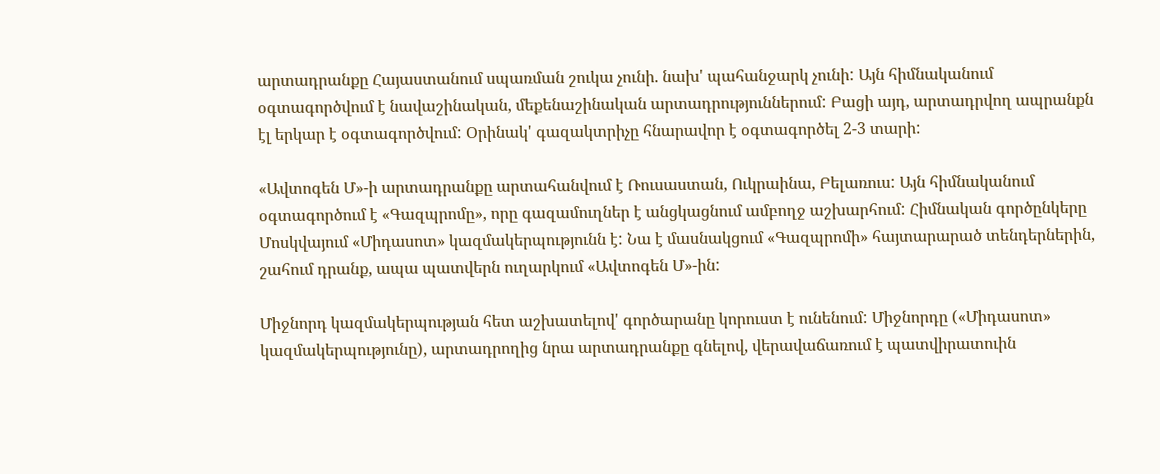արտադրանքը Հայաստանում սպառման շուկա չունի. նախ' պահանջարկ չունի: Այն հիմնականում օգտագործվում է նավաշինական, մեքենաշինական արտադրություններում: Բացի այդ, արտադրվող ապրանքն էլ երկար է օգտագործվում: Օրինակ' գազակտրիչը հնարավոր է օգտագործել 2-3 տարի:

«Ավտոգեն Մ»-ի արտադրանքը արտահանվում է Ռուսաստան, Ուկրաինա, Բելառուս: Այն հիմնականում օգտագործում է «Գազպրոմը», որը գազամուղներ է անցկացնում ամբողջ աշխարհում: Հիմնական գործընկերը Մոսկվայում «Միդասոտ» կազմակերպությունն է: Նա է մասնակցում «Գազպրոմի» հայտարարած տենդերներին, շահում դրանք, ապա պատվերն ուղարկում «Ավտոգեն Մ»-ին:

Միջնորդ կազմակերպության հետ աշխատելով' գործարանը կորուստ է ունենում: Միջնորդը («Միդասոտ» կազմակերպությունը), արտադրողից նրա արտադրանքը գնելով, վերավաճառում է պատվիրատուին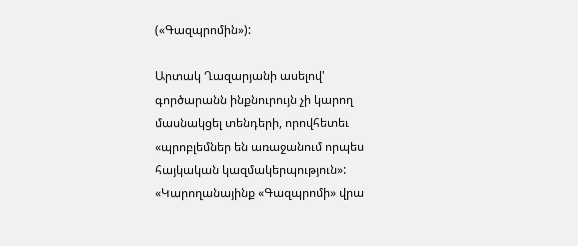(«Գազպրոմին»):

Արտակ Ղազարյանի ասելով' գործարանն ինքնուրույն չի կարող մասնակցել տենդերի, որովհետեւ «պրոբլեմներ են առաջանում որպես հայկական կազմակերպություն»: «Կարողանայինք «Գազպրոմի» վրա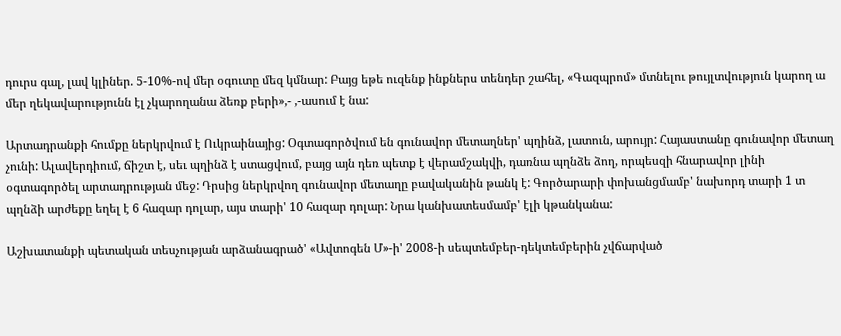դուրս գալ, լավ կլիներ. 5-10%-ով մեր օգուտը մեզ կմնար: Բայց եթե ուզենք ինքներս տենդեր շահել, «Գազպրոմ» մտնելու թույլտվություն կարող ա մեր ղեկավարությունն էլ չկարողանա ձեռք բերի»,- ,-ասում է նա:

Արտադրանքի հումքը ներկրվում է Ուկրաինայից: Օգտագործվում են գունավոր մետաղներ' պղինձ, լատուն, արույր: Հայաստանը գունավոր մետաղ չունի: Ալավերդիում, ճիշտ է, սեւ պղինձ է ստացվում, բայց այն դեռ պետք է վերամշակվի, դառնա պղնձե ձող, որպեսզի հնարավոր լինի օգտագործել արտադրության մեջ: Դրսից ներկրվող գունավոր մետաղը բավականին թանկ է: Գործարարի փոխանցմամբ' նախորդ տարի 1 տ պղնձի արժեքը եղել է 6 հազար դոլար, այս տարի' 10 հազար դոլար: Նրա կանխատեսմամբ' էլի կթանկանա:

Աշխատանքի պետական տեսչության արձանագրած' «Ավտոգեն Մ»-ի' 2008-ի սեպտեմբեր-դեկտեմբերին չվճարված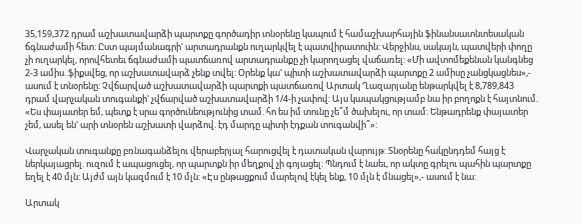35,159,372 դրամ աշխատավարձի պարտքը գործադիր տնօրենը կապում է համաշխարհային ֆինանսատնտեսական ճգնաժամի հետ: Ըստ պայմանագրի' արտադրանքն ուղարկվել է պատվիրատուին: Վերջինս, սակայն, պատվերի փողը չի ուղարկել, որովհետեւ ճգնաժամի պատճառով արտադրանքը չի կարողացել վաճառել: «Մի ավտոմեքենան կանգնեց 2-3 ամիս. ֆիքսվեց, որ աշխատավարձ չենք տվել: Օրենք կա' պիտի աշխատավարձի պարտքը 2 ամիսը չանցկացնես»,- ասում է տնօրենը: Չվճարված աշխատավարձի պարտքի պատճառով Արտակ Ղազարյանը ենթարկվել է 8,789,843 դրամ վարչական տուգանքի' չվճարված աշխատավարձի 1/4-ի չափով: Այս կապակցությամբ նա իր բողոքն է հայտնում. «Ես փայատեր եմ, պետք է սրա գործունեությունից տամ. հո ես իմ տունը չե՞մ ծախելու, որ տամ: Ենթադրենք փայատեր չեմ, ասել են' արի տնօրեն աշխատի վարձով. էդ մարդը պիտի էդքան տուգանվի՞»:

Վարչական տուգանքը բռնագանձելու վերաբերյալ հարուցվել է դատական վարույթ: Տնօրենը հակընդդեմ հայց է ներկայացրել. ուզում է ապացուցել, որ պարտքն իր մեղքով չի գոյացել: Պնդում է նաեւ, որ ակտը գրելու պահին պարտքը եղել է 40 մլն: Այժմ այն կազմում է 10 մլն: «Էս ընթացքում մարելով էկել ենք, 10 մլն է մնացել»,- ասում է նա:

Արտակ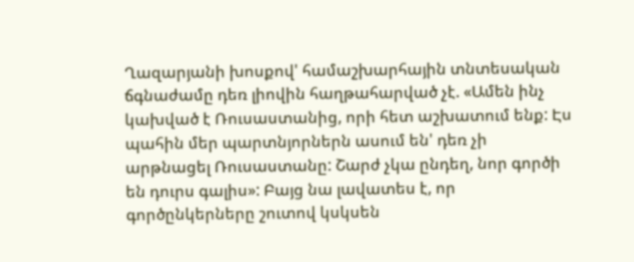Ղազարյանի խոսքով' համաշխարհային տնտեսական ճգնաժամը դեռ լիովին հաղթահարված չէ. «Ամեն ինչ կախված է Ռուսաստանից, որի հետ աշխատում ենք: Էս պահին մեր պարտնյորներն ասում են' դեռ չի արթնացել Ռուսաստանը: Շարժ չկա ընդեղ, նոր գործի են դուրս գալիս»: Բայց նա լավատես է, որ գործընկերները շուտով կսկսեն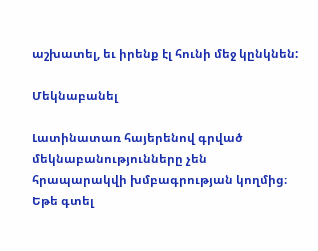աշխատել, եւ իրենք էլ հունի մեջ կընկնեն:

Մեկնաբանել

Լատինատառ հայերենով գրված մեկնաբանությունները չեն հրապարակվի խմբագրության կողմից։
Եթե գտել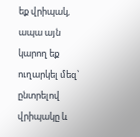եք վրիպակ, ապա այն կարող եք ուղարկել մեզ՝ ընտրելով վրիպակը և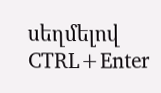սեղմելով CTRL+Enter